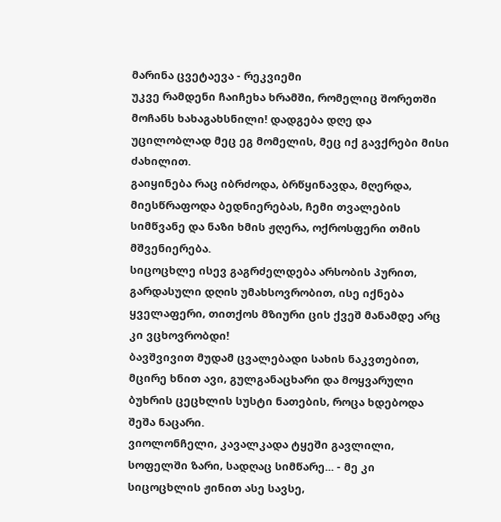მარინა ცვეტაევა - რეკვიემი
უკვე რამდენი ჩაიჩეხა ხრამში, რომელიც შორეთში მოჩანს ხახაგახსნილი! დადგება დღე და უცილობლად მეც ეგ მომელის, მეც იქ გავქრები მისი ძახილით.
გაიყინება რაც იბრძოდა, ბრწყინავდა, მღერდა, მიესწრაფოდა ბედნიერებას, ჩემი თვალების სიმწვანე და ნაზი ხმის ჟღერა, ოქროსფერი თმის მშვენიერება.
სიცოცხლე ისევ გაგრძელდება არსობის პურით, გარდასული დღის უმახსოვრობით, ისე იქნება ყველაფერი, თითქოს მზიური ცის ქვეშ მანამდე არც კი ვცხოვრობდი!
ბავშვივით მუდამ ცვალებადი სახის ნაკვთებით, მცირე ხნით ავი, გულგანაცხარი და მოყვარული ბუხრის ცეცხლის სუსტი ნათების, როცა ხდებოდა შეშა ნაცარი.
ვიოლონჩელი, კავალკადა ტყეში გავლილი, სოფელში ზარი, სადღაც სიმწარე... - მე კი სიცოცხლის ჟინით ასე სავსე,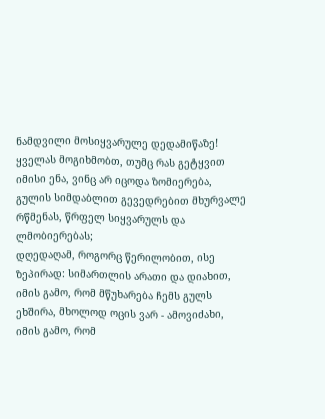ნამდვილი მოსიყვარულე დედამიწაზე!
ყველას მოგიხმობთ, თუმც რას გეტყვით იმისი ენა, ვინც არ იცოდა ზომიერება, გულის სიმდაბლით გევედრებით მხურვალე რწმენას, წრფელ სიყვარულს და ლმობიერებას;
დღედაღამ, როგორც წერილობით, ისე ზეპირად: სიმართლის არათი და დიახით, იმის გამო, რომ მწუხარება ჩემს გულს ეხშირა, მხოლოდ ოცის ვარ - ამოვიძახი,
იმის გამო, რომ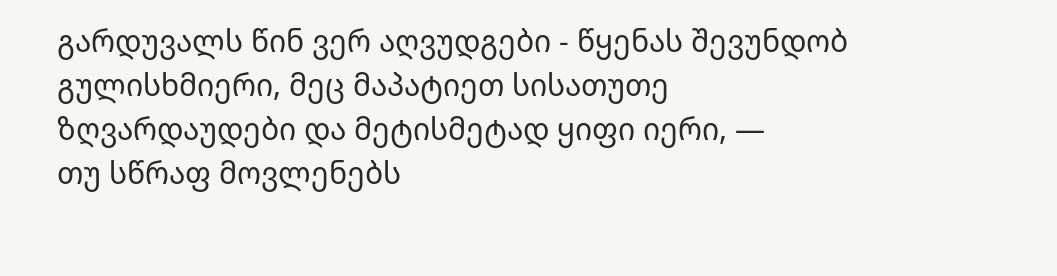გარდუვალს წინ ვერ აღვუდგები - წყენას შევუნდობ გულისხმიერი, მეც მაპატიეთ სისათუთე ზღვარდაუდები და მეტისმეტად ყიფი იერი, —
თუ სწრაფ მოვლენებს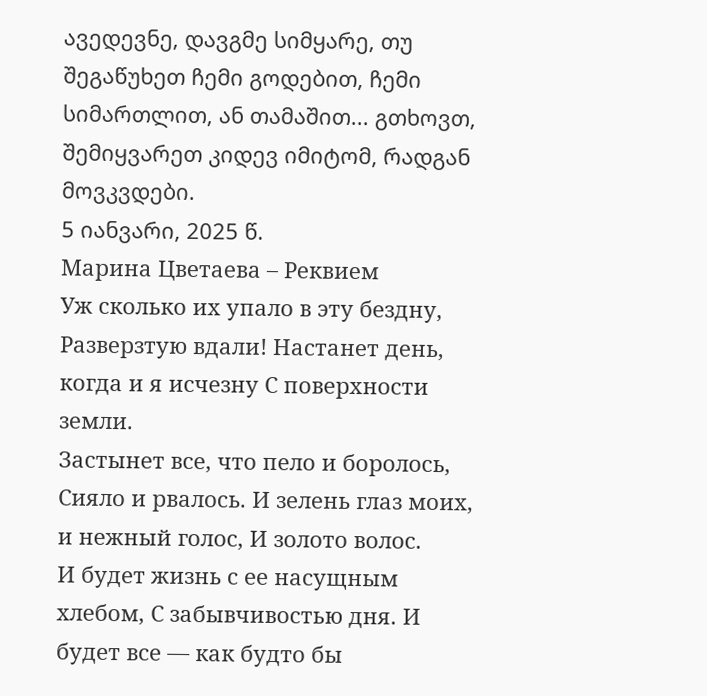ავედევნე, დავგმე სიმყარე, თუ შეგაწუხეთ ჩემი გოდებით, ჩემი სიმართლით, ან თამაშით... გთხოვთ, შემიყვარეთ კიდევ იმიტომ, რადგან მოვკვდები.
5 იანვარი, 2025 წ.
Марина Цветаева – Реквием
Уж сколько их упало в эту бездну, Разверзтую вдали! Настанет день, когда и я исчезну С поверхности земли.
Застынет все, что пело и боролось, Сияло и рвалось. И зелень глаз моих, и нежный голос, И золото волос.
И будет жизнь с ее насущным хлебом, С забывчивостью дня. И будет все — как будто бы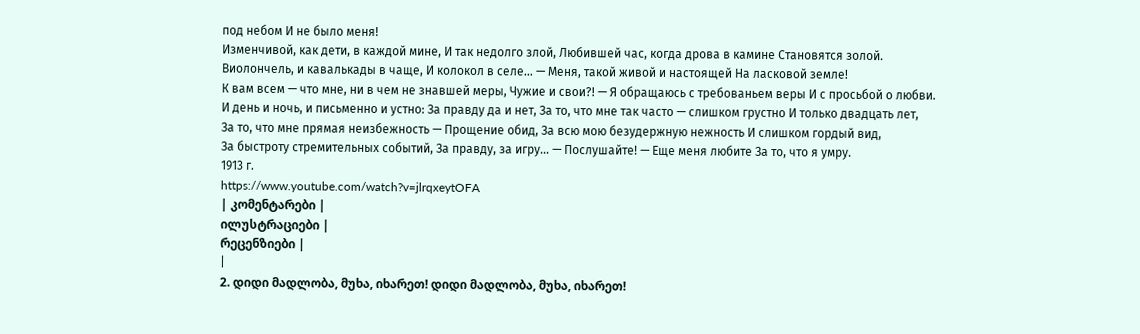под небом И не было меня!
Изменчивой, как дети, в каждой мине, И так недолго злой, Любившей час, когда дрова в камине Становятся золой.
Виолончель, и кавалькады в чаще, И колокол в селе… — Меня, такой живой и настоящей На ласковой земле!
К вам всем — что мне, ни в чем не знавшей меры, Чужие и свои?! — Я обращаюсь с требованьем веры И с просьбой о любви.
И день и ночь, и письменно и устно: За правду да и нет, За то, что мне так часто — слишком грустно И только двадцать лет,
За то, что мне прямая неизбежность — Прощение обид, За всю мою безудержную нежность И слишком гордый вид,
За быстроту стремительных событий, За правду, за игру… — Послушайте! — Еще меня любите За то, что я умру.
1913 г.
https://www.youtube.com/watch?v=jlrqxeytOFA
| კომენტარები |
ილუსტრაციები |
რეცენზიები |
|
2. დიდი მადლობა, მუხა, იხარეთ! დიდი მადლობა, მუხა, იხარეთ!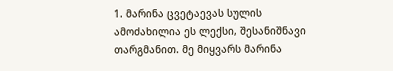1. მარინა ცვეტაევას სულის ამოძახილია ეს ლექსი, შესანიშნავი თარგმანით. მე მიყვარს მარინა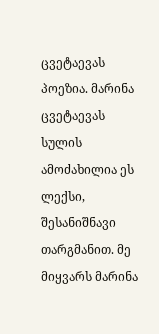ცვეტაევას პოეზია. მარინა ცვეტაევას სულის ამოძახილია ეს ლექსი, შესანიშნავი თარგმანით. მე მიყვარს მარინა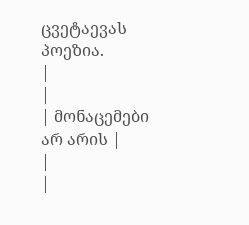ცვეტაევას პოეზია.
|
|
| მონაცემები არ არის |
|
|